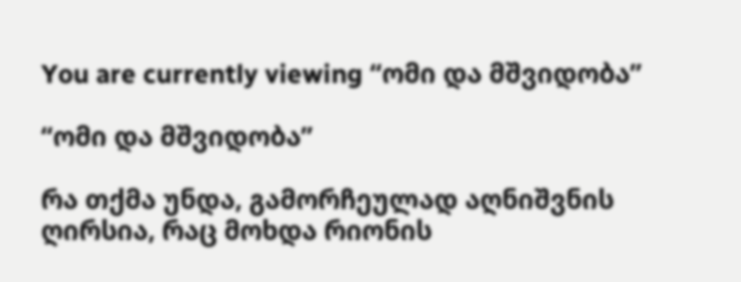You are currently viewing “ომი და მშვიდობა”

“ომი და მშვიდობა”

რა თქმა უნდა, გამორჩეულად აღნიშვნის ღირსია, რაც მოხდა რიონის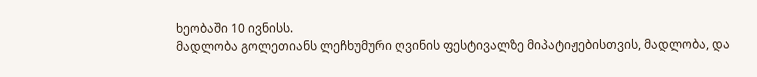ხეობაში 10 ივნისს.
მადლობა გოლეთიანს ლეჩხუმური ღვინის ფესტივალზე მიპატიჟებისთვის, მადლობა, და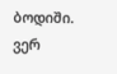ბოდიში.
ვერ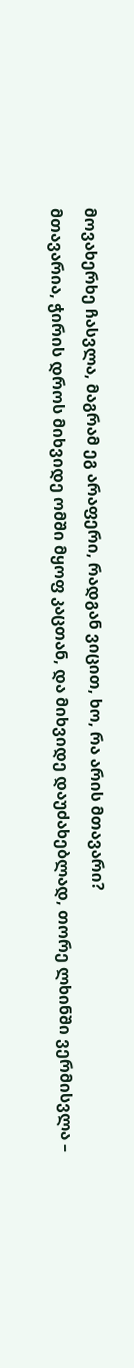მოვახერხე ჩასვლა, მაგრამ ეგ არაფერი, რადგან ვიცით, ხო, რა არის მთავარი?
მთავარია, ჭირის დროს მიხვიდე ომში მყოფ კაცთან, და მიხვიდე დაუძახებლად, თორე ლხინში ვერმისვლა –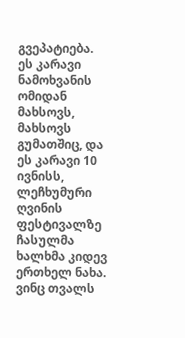გვეპატიება.
ეს კარავი ნამოხვანის ომიდან მახსოვს, მახსოვს გუმათშიც, და ეს კარავი 10 ივნისს, ლეჩხუმური ღვინის ფესტივალზე ჩასულმა ხალხმა კიდევ ერთხელ ნახა.
ვინც თვალს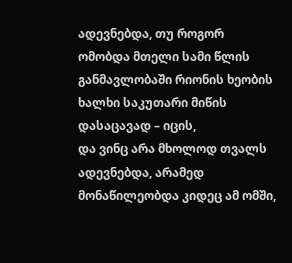ადევნებდა, თუ როგორ ომობდა მთელი სამი წლის განმავლობაში რიონის ხეობის ხალხი საკუთარი მიწის დასაცავად – იცის,
და ვინც არა მხოლოდ თვალს ადევნებდა, არამედ მონაწილეობდა კიდეც ამ ომში,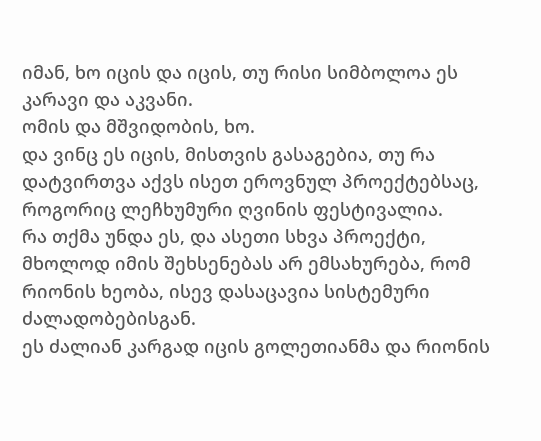იმან, ხო იცის და იცის, თუ რისი სიმბოლოა ეს კარავი და აკვანი.
ომის და მშვიდობის, ხო.
და ვინც ეს იცის, მისთვის გასაგებია, თუ რა დატვირთვა აქვს ისეთ ეროვნულ პროექტებსაც, როგორიც ლეჩხუმური ღვინის ფესტივალია.
რა თქმა უნდა ეს, და ასეთი სხვა პროექტი, მხოლოდ იმის შეხსენებას არ ემსახურება, რომ რიონის ხეობა, ისევ დასაცავია სისტემური ძალადობებისგან.
ეს ძალიან კარგად იცის გოლეთიანმა და რიონის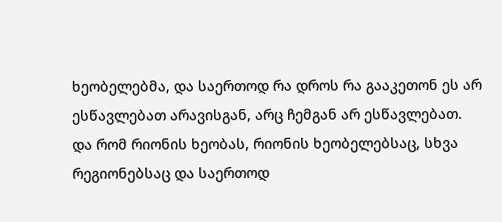ხეობელებმა, და საერთოდ რა დროს რა გააკეთონ ეს არ ესწავლებათ არავისგან, არც ჩემგან არ ესწავლებათ.
და რომ რიონის ხეობას, რიონის ხეობელებსაც, სხვა რეგიონებსაც და საერთოდ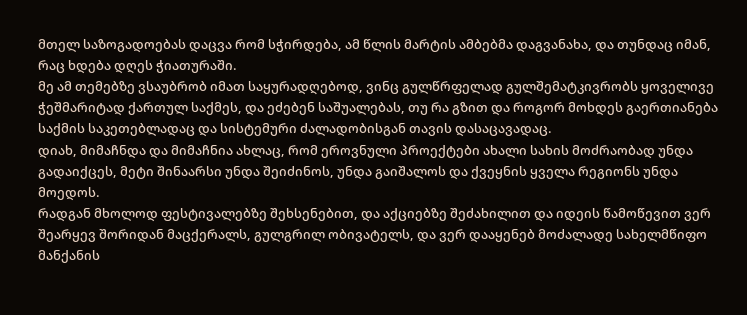მთელ საზოგადოებას დაცვა რომ სჭირდება, ამ წლის მარტის ამბებმა დაგვანახა, და თუნდაც იმან, რაც ხდება დღეს ჭიათურაში.
მე ამ თემებზე ვსაუბრობ იმათ საყურადღებოდ, ვინც გულწრფელად გულშემატკივრობს ყოველივე ჭეშმარიტად ქართულ საქმეს, და ეძებენ საშუალებას, თუ რა გზით და როგორ მოხდეს გაერთიანება საქმის საკეთებლადაც და სისტემური ძალადობისგან თავის დასაცავადაც.
დიახ, მიმაჩნდა და მიმაჩნია ახლაც, რომ ეროვნული პროექტები ახალი სახის მოძრაობად უნდა გადაიქცეს, მეტი შინაარსი უნდა შეიძინოს, უნდა გაიშალოს და ქვეყნის ყველა რეგიონს უნდა მოედოს.
რადგან მხოლოდ ფესტივალებზე შეხსენებით, და აქციებზე შეძახილით და იდეის წამოწევით ვერ შეარყევ შორიდან მაცქერალს, გულგრილ ობივატელს, და ვერ დააყენებ მოძალადე სახელმწიფო მანქანის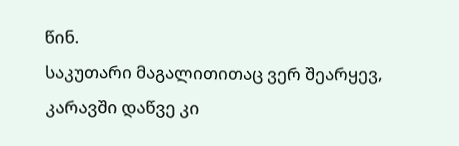წინ.
საკუთარი მაგალითითაც ვერ შეარყევ, კარავში დაწვე კი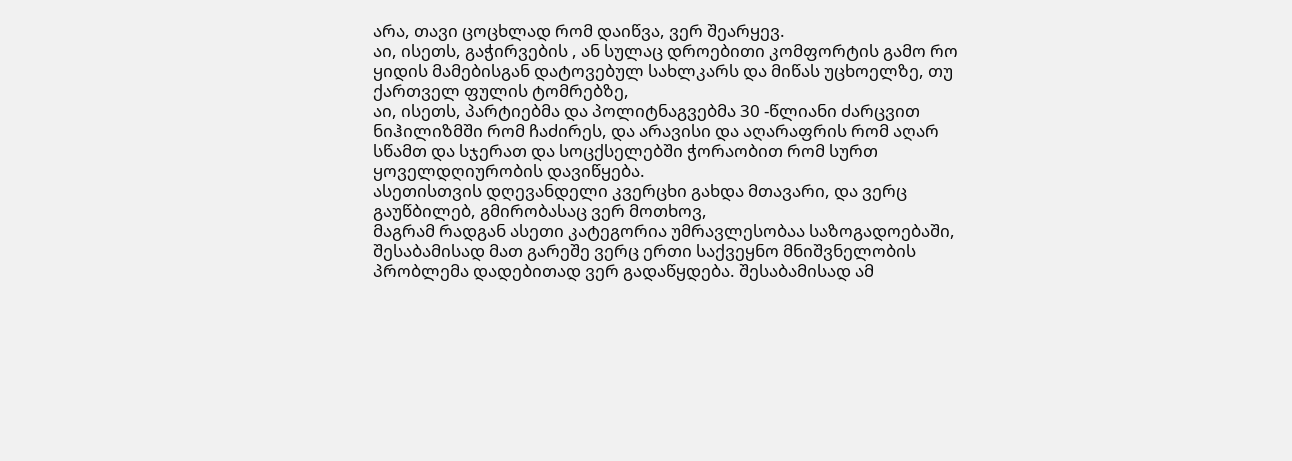არა, თავი ცოცხლად რომ დაიწვა, ვერ შეარყევ.
აი, ისეთს, გაჭირვების , ან სულაც დროებითი კომფორტის გამო რო ყიდის მამებისგან დატოვებულ სახლკარს და მიწას უცხოელზე, თუ ქართველ ფულის ტომრებზე,
აი, ისეთს, პარტიებმა და პოლიტნაგვებმა 30 -წლიანი ძარცვით ნიჰილიზმში რომ ჩაძირეს, და არავისი და აღარაფრის რომ აღარ სწამთ და სჯერათ და სოცქსელებში ჭორაობით რომ სურთ ყოველდღიურობის დავიწყება.
ასეთისთვის დღევანდელი კვერცხი გახდა მთავარი, და ვერც გაუწბილებ, გმირობასაც ვერ მოთხოვ,
მაგრამ რადგან ასეთი კატეგორია უმრავლესობაა საზოგადოებაში, შესაბამისად მათ გარეშე ვერც ერთი საქვეყნო მნიშვნელობის პრობლემა დადებითად ვერ გადაწყდება. შესაბამისად ამ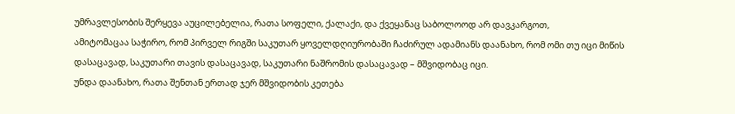უმრავლესობის შერყევა აუცილებელია, რათა სოფელი, ქალაქი, და ქვეყანაც საბოლოოდ არ დავკარგოთ,
ამიტომაცაა საჭირო, რომ პირველ რიგში საკუთარ ყოველდღიურობაში ჩაძირულ ადამიანს დაანახო, რომ ომი თუ იცი მიწის დასაცავად, საკუთარი თავის დასაცავად, საკუთარი ნაშრომის დასაცავად – მშვიდობაც იცი.
უნდა დაანახო, რათა შენთან ერთად ჯერ მშვიდობის კეთება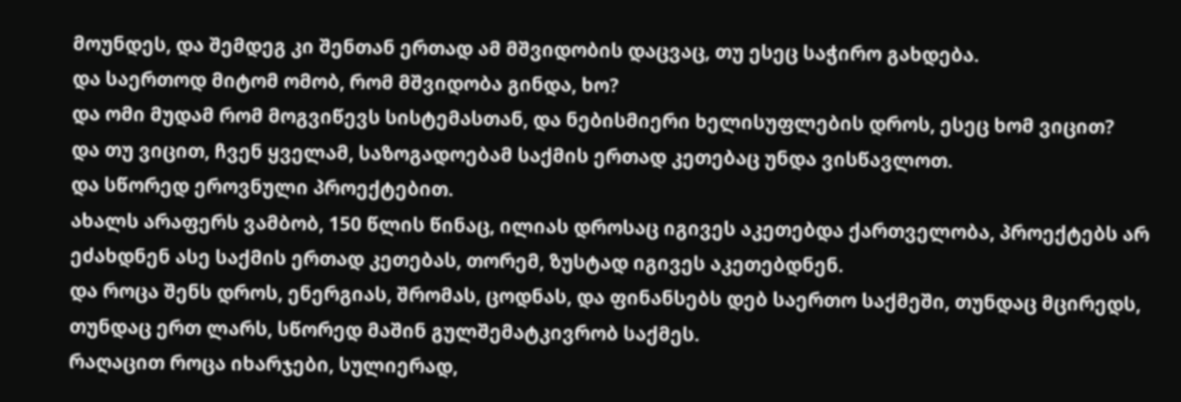მოუნდეს, და შემდეგ კი შენთან ერთად ამ მშვიდობის დაცვაც, თუ ესეც საჭირო გახდება.
და საერთოდ მიტომ ომობ, რომ მშვიდობა გინდა, ხო?
და ომი მუდამ რომ მოგვიწევს სისტემასთან, და ნებისმიერი ხელისუფლების დროს, ესეც ხომ ვიცით?
და თუ ვიცით, ჩვენ ყველამ, საზოგადოებამ საქმის ერთად კეთებაც უნდა ვისწავლოთ.
და სწორედ ეროვნული პროექტებით.
ახალს არაფერს ვამბობ, 150 წლის წინაც, ილიას დროსაც იგივეს აკეთებდა ქართველობა, პროექტებს არ ეძახდნენ ასე საქმის ერთად კეთებას, თორემ, ზუსტად იგივეს აკეთებდნენ.
და როცა შენს დროს, ენერგიას, შრომას, ცოდნას, და ფინანსებს დებ საერთო საქმეში, თუნდაც მცირედს, თუნდაც ერთ ლარს, სწორედ მაშინ გულშემატკივრობ საქმეს.
რაღაცით როცა იხარჯები, სულიერად,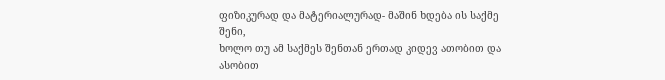ფიზიკურად და მატერიალურად- მაშინ ხდება ის საქმე შენი,
ხოლო თუ ამ საქმეს შენთან ერთად კიდევ ათობით და ასობით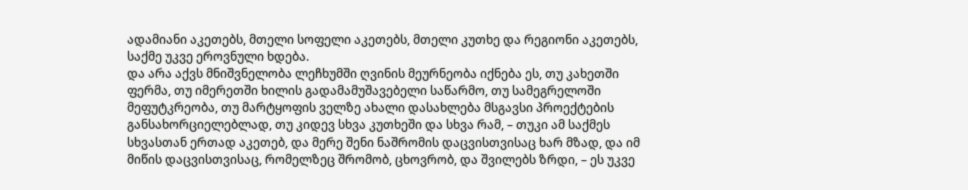ადამიანი აკეთებს, მთელი სოფელი აკეთებს, მთელი კუთხე და რეგიონი აკეთებს, საქმე უკვე ეროვნული ხდება.
და არა აქვს მნიშვნელობა ლეჩხუმში ღვინის მეურნეობა იქნება ეს, თუ კახეთში ფერმა, თუ იმერეთში ხილის გადამამუშავებელი საწარმო, თუ სამეგრელოში მეფუტკრეობა, თუ მარტყოფის ველზე ახალი დასახლება მსგავსი პროექტების განსახორციელებლად, თუ კიდევ სხვა კუთხეში და სხვა რამ, – თუკი ამ საქმეს სხვასთან ერთად აკეთებ, და მერე შენი ნაშრომის დაცვისთვისაც ხარ მზად, და იმ მიწის დაცვისთვისაც, რომელზეც შრომობ, ცხოვრობ, და შვილებს ზრდი, – ეს უკვე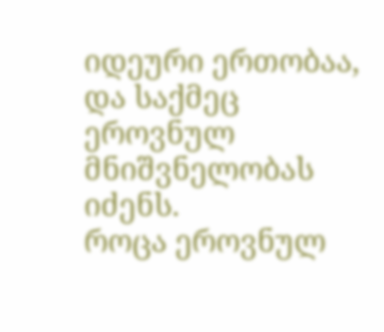იდეური ერთობაა, და საქმეც ეროვნულ მნიშვნელობას იძენს.
როცა ეროვნულ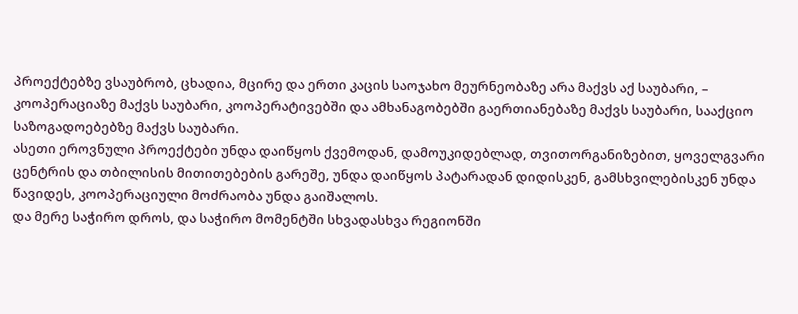პროექტებზე ვსაუბრობ, ცხადია, მცირე და ერთი კაცის საოჯახო მეურნეობაზე არა მაქვს აქ საუბარი, – კოოპერაციაზე მაქვს საუბარი, კოოპერატივებში და ამხანაგობებში გაერთიანებაზე მაქვს საუბარი, სააქციო საზოგადოებებზე მაქვს საუბარი.
ასეთი ეროვნული პროექტები უნდა დაიწყოს ქვემოდან, დამოუკიდებლად, თვითორგანიზებით, ყოველგვარი ცენტრის და თბილისის მითითებების გარეშე, უნდა დაიწყოს პატარადან დიდისკენ, გამსხვილებისკენ უნდა წავიდეს, კოოპერაციული მოძრაობა უნდა გაიშალოს.
და მერე საჭირო დროს, და საჭირო მომენტში სხვადასხვა რეგიონში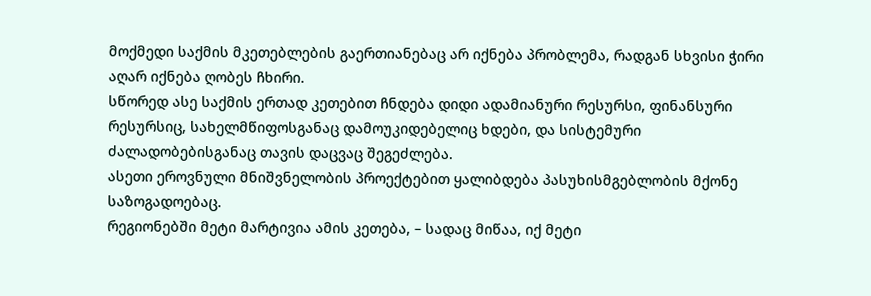მოქმედი საქმის მკეთებლების გაერთიანებაც არ იქნება პრობლემა, რადგან სხვისი ჭირი აღარ იქნება ღობეს ჩხირი.
სწორედ ასე საქმის ერთად კეთებით ჩნდება დიდი ადამიანური რესურსი, ფინანსური რესურსიც, სახელმწიფოსგანაც დამოუკიდებელიც ხდები, და სისტემური ძალადობებისგანაც თავის დაცვაც შეგეძლება.
ასეთი ეროვნული მნიშვნელობის პროექტებით ყალიბდება პასუხისმგებლობის მქონე საზოგადოებაც.
რეგიონებში მეტი მარტივია ამის კეთება, – სადაც მიწაა, იქ მეტი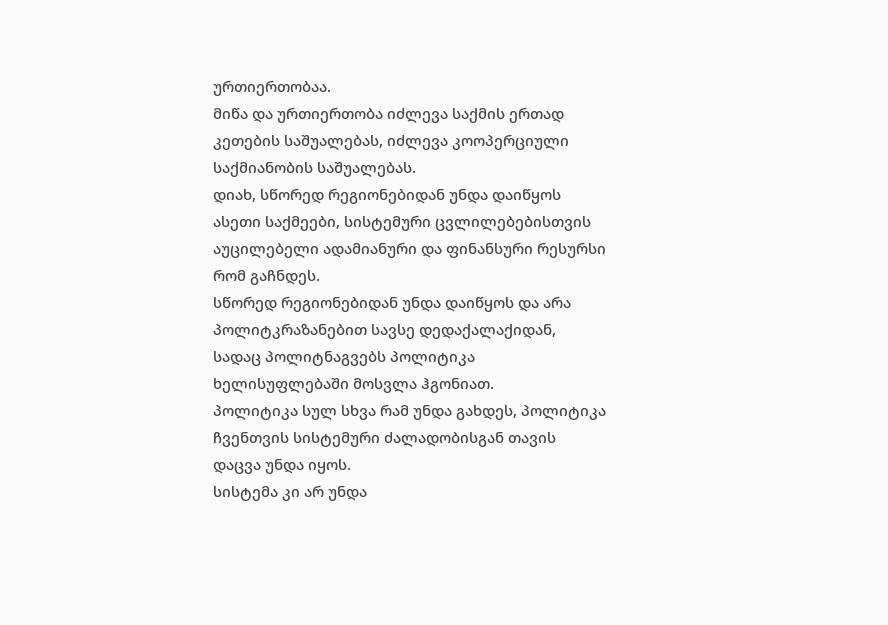ურთიერთობაა.
მიწა და ურთიერთობა იძლევა საქმის ერთად კეთების საშუალებას, იძლევა კოოპერციული საქმიანობის საშუალებას.
დიახ, სწორედ რეგიონებიდან უნდა დაიწყოს ასეთი საქმეები, სისტემური ცვლილებებისთვის აუცილებელი ადამიანური და ფინანსური რესურსი რომ გაჩნდეს.
სწორედ რეგიონებიდან უნდა დაიწყოს და არა პოლიტკრაზანებით სავსე დედაქალაქიდან, სადაც პოლიტნაგვებს პოლიტიკა ხელისუფლებაში მოსვლა ჰგონიათ.
პოლიტიკა სულ სხვა რამ უნდა გახდეს, პოლიტიკა ჩვენთვის სისტემური ძალადობისგან თავის დაცვა უნდა იყოს.
სისტემა კი არ უნდა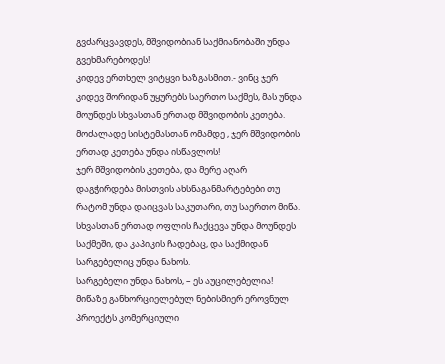გვძარცვავდეს, მშვიდობიან საქმიანობაში უნდა გვეხმარებოდეს!
კიდევ ერთხელ ვიტყვი ხაზგასმით.- ვინც ჯერ კიდევ შორიდან უყურებს საერთო საქმეს, მას უნდა მოუნდეს სხვასთან ერთად მშვიდობის კეთება.
მოძალადე სისტემასთან ომამდე , ჯერ მშვიდობის ერთად კეთება უნდა ისწავლოს!
ჯერ მშვიდობის კეთება, და მერე აღარ დაგჭირდება მისთვის ახსნაგანმარტებები თუ რატომ უნდა დაიცვას საკუთარი, თუ საერთო მიწა.
სხვასთან ერთად ოფლის ჩაქცევა უნდა მოუნდეს საქმეში, და კაპიკის ჩადებაც, და საქმიდან სარგებელიც უნდა ნახოს.
სარგებელი უნდა ნახოს, – ეს აუცილებელია!
მიწაზე განხორციელებულ ნებისმიერ ეროვნულ პროექტს კომერციული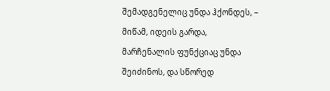შემადგენელიც უნდა ჰქონდეს, – მიწამ, იდეის გარდა, მარჩენალის ფუნქციაც უნდა შეიძინოს, და სწორედ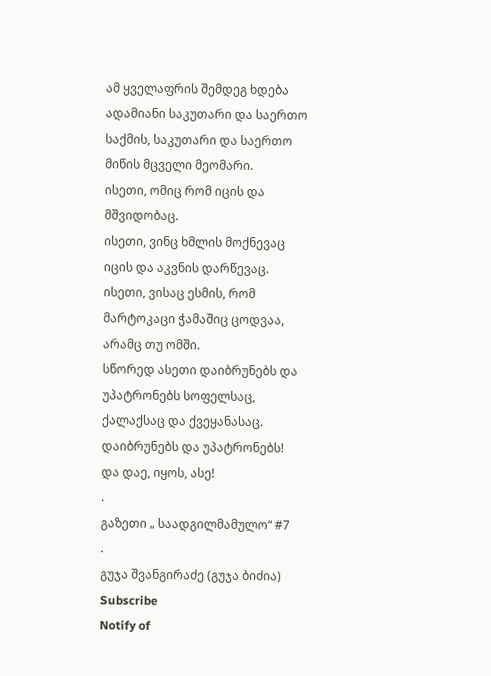ამ ყველაფრის შემდეგ ხდება ადამიანი საკუთარი და საერთო საქმის, საკუთარი და საერთო მიწის მცველი მეომარი.
ისეთი, ომიც რომ იცის და მშვიდობაც.
ისეთი, ვინც ხმლის მოქნევაც იცის და აკვნის დარწევაც.
ისეთი, ვისაც ესმის, რომ მარტოკაცი ჭამაშიც ცოდვაა, არამც თუ ომში.
სწორედ ასეთი დაიბრუნებს და უპატრონებს სოფელსაც, ქალაქსაც და ქვეყანასაც.
დაიბრუნებს და უპატრონებს!
და დაე, იყოს, ასე!
.
გაზეთი „ საადგილმამულო“ #7
.
გუჯა შვანგირაძე (გუჯა ბიძია)
Subscribe
Notify of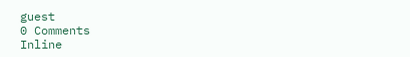guest
0 Comments
Inline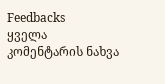Feedbacks
ყველა კომენტარის ნახვა